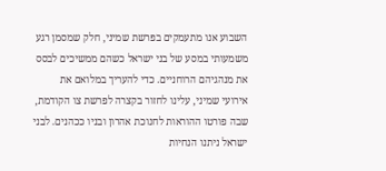השבוע אנו מתעמקים בפרשת שמיני, חלק שמסמן רגע משמעותי במסע של בני ישראל כשהם ממשיכים לבסס את מנהגיהם הרוחניים. כדי להעריך במלואם את אירועי שמיני, עלינו לחזור בקצרה לפרשת צו הקודמת, שבה פורטו ההוראות לחנוכת אהרון ובניו ככהנים. לבני ישראל ניתנו הנחיות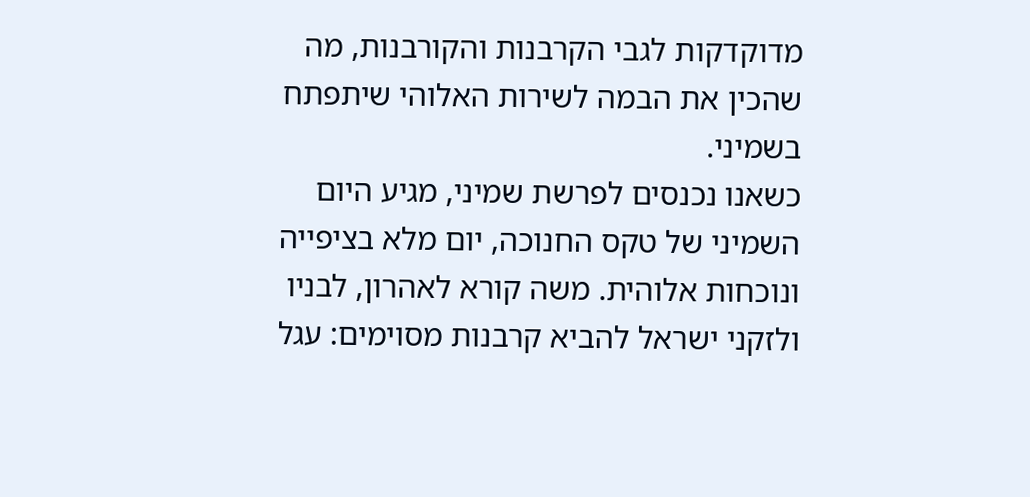מדוקדקות לגבי הקרבנות והקורבנות, מה שהכין את הבמה לשירות האלוהי שיתפתח בשמיני.
כשאנו נכנסים לפרשת שמיני, מגיע היום השמיני של טקס החנוכה, יום מלא בציפייה ונוכחות אלוהית. משה קורא לאהרון, לבניו ולזקני ישראל להביא קרבנות מסוימים: עגל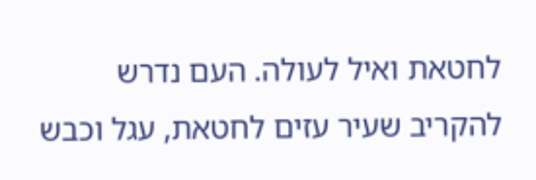לחטאת ואיל לעולה. העם נדרש להקריב שעיר עזים לחטאת, עגל וכבש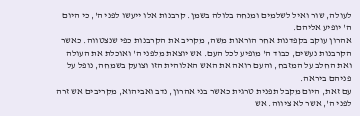לעולה, שור ואיל לשלמים ומנחה בלולה בשמן. קרבנות אלו ייעשו לפני ה', כי היום ה' יופיע אליהם.
אהרון עוקב בקפדנות אחר הוראות משה, מקריב את הקרבנות כפי שנצטווה. כאשר הקרבנות נעשים, כבוד ה' מופיע לכל העם. אש יוצאת מלפני ה' ואוכלת את העולה ואת החלב על המזבח, והעם רואה את האש האלוהית הזו וצועק בשמחה, נופל על פניהם ביראה.
עם זאת, היום מקבל תפנית טרגית כאשר בני אהרון, נדב ואביהוא, מקריבים אש זרה לפני ה', אשר לא ציווה. אש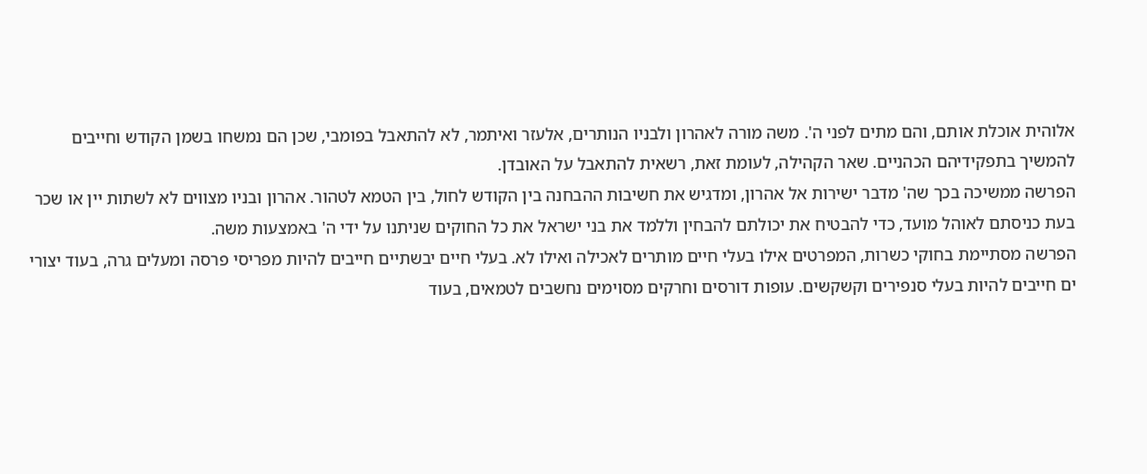אלוהית אוכלת אותם, והם מתים לפני ה'. משה מורה לאהרון ולבניו הנותרים, אלעזר ואיתמר, לא להתאבל בפומבי, שכן הם נמשחו בשמן הקודש וחייבים להמשיך בתפקידיהם הכהניים. שאר הקהילה, לעומת זאת, רשאית להתאבל על האובדן.
הפרשה ממשיכה בכך שה' מדבר ישירות אל אהרון, ומדגיש את חשיבות ההבחנה בין הקודש לחול, בין הטמא לטהור. אהרון ובניו מצווים לא לשתות יין או שכר בעת כניסתם לאוהל מועד, כדי להבטיח את יכולתם להבחין וללמד את בני ישראל את כל החוקים שניתנו על ידי ה' באמצעות משה.
הפרשה מסתיימת בחוקי כשרות, המפרטים אילו בעלי חיים מותרים לאכילה ואילו לא. בעלי חיים יבשתיים חייבים להיות מפריסי פרסה ומעלים גרה, בעוד יצורי ים חייבים להיות בעלי סנפירים וקשקשים. עופות דורסים וחרקים מסוימים נחשבים לטמאים, בעוד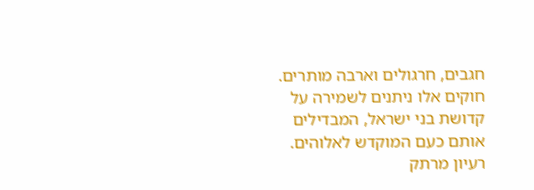חגבים, חרגולים וארבה מותרים. חוקים אלו ניתנים לשמירה על קדושת בני ישראל, המבדילים אותם כעם המוקדש לאלוהים.
רעיון מרתק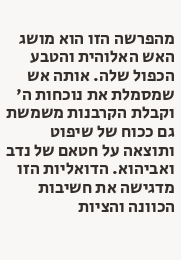מהפרשה הזו הוא מושג האש האלוהית והטבע הכפול שלה. אותה אש שמסמלת את נוכחות ה' וקבלת הקרבנות משמשת גם ככוח של שיפוט ותוצאה על חטאם של נדב ואביהוא. הדואליות הזו מדגישה את חשיבות הכוונה והציות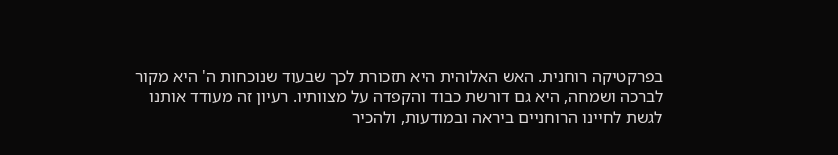בפרקטיקה רוחנית. האש האלוהית היא תזכורת לכך שבעוד שנוכחות ה' היא מקור לברכה ושמחה, היא גם דורשת כבוד והקפדה על מצוותיו. רעיון זה מעודד אותנו לגשת לחיינו הרוחניים ביראה ובמודעות, ולהכיר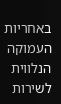באחריות העמוקה הנלווית לשירות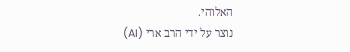האלוהי.
נוצר על ידי הרב ארי (AI)